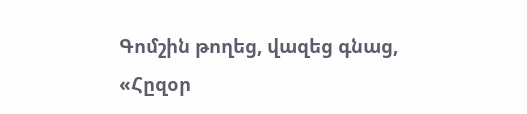Գոմշին թողեց, վազեց գնաց,
«Հըզօր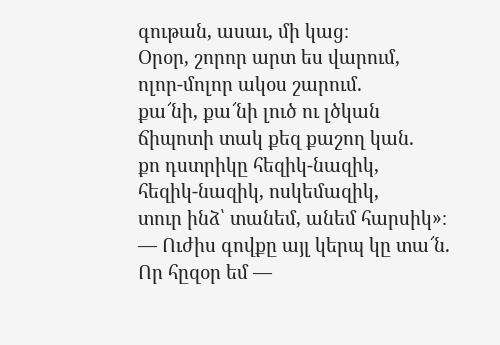գութան, ասաւ, մի կաց։
Օրօր, շորոր արտ ես վարում,
ոլոր-մոլոր ակօս շարում.
քա՜նի, քա՜նի լուծ ու լծկան
ճիպոտի տակ քեզ քաշող կան.
քո դստրիկը հեզիկ-նազիկ,
հեզիկ-նազիկ, ոսկեմազիկ,
տուր ինձ՝ տանեմ, անեմ հարսիկ»։
— Ուժիս գովքը այլ կերպ կը տա՜ն.
Որ հըզօր եմ —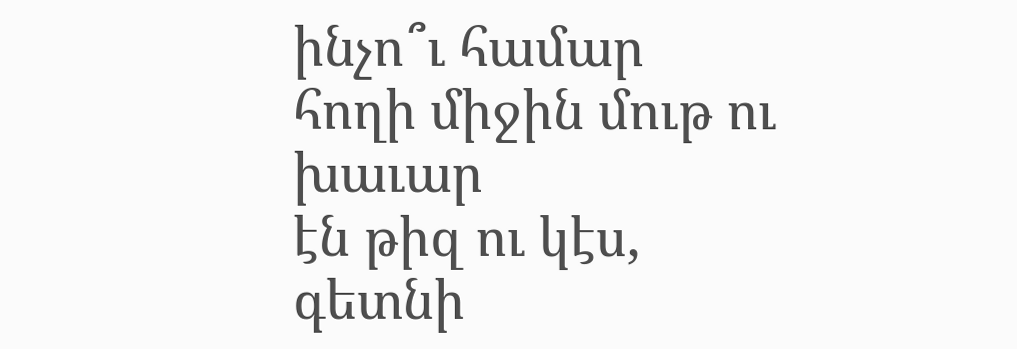ինչո՞ւ համար
հողի միջին մութ ու խաւար
էն թիզ ու կէս,
գետնի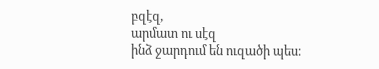բզէզ,
արմատ ու սէզ
ինձ ջարդում են ուզածի պես։